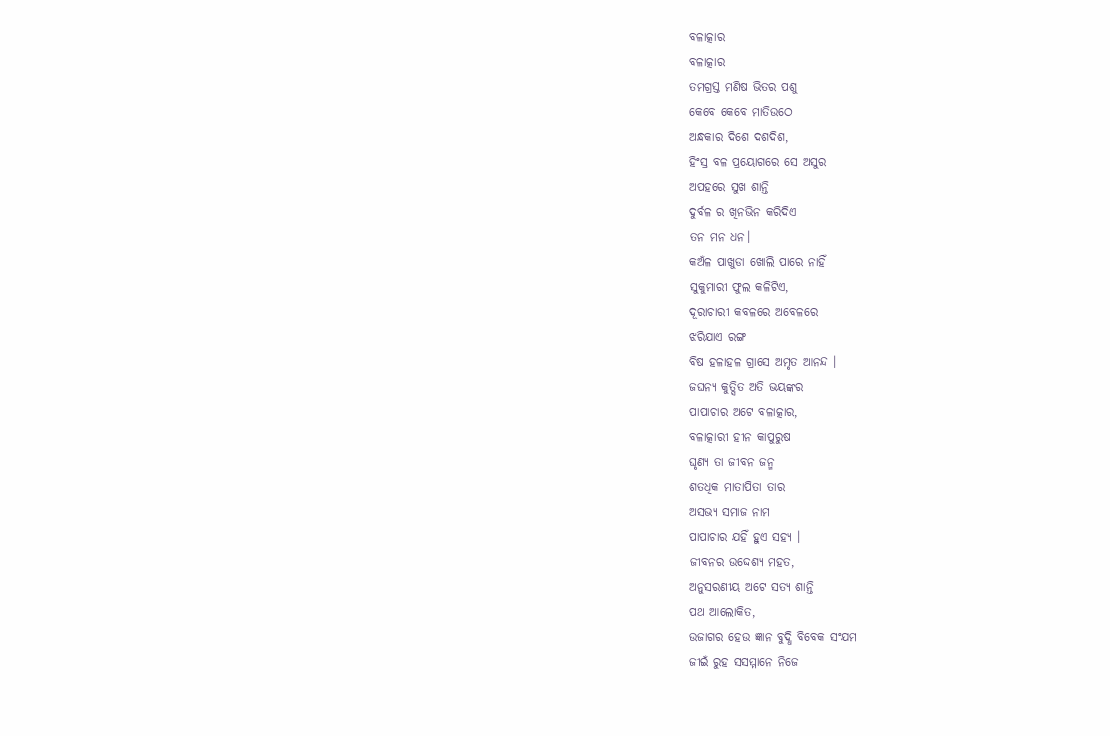ବଳାତ୍କାର
ବଳାତ୍କାର
ତମଗ୍ରସ୍ତ ମଣିଷ ଭିତର ପଶୁ
କେବେ କେବେ ମାତିଉଠେ
ଅନ୍ଧକାର ଦିଶେ ଦଶଦିଶ,
ହିଂସ୍ର ବଳ ପ୍ରୟୋଗରେ ସେ ଅସୁର
ଅପହରେ ସୁଖ ଶାନ୍ତି
ଦୁର୍ବଳ ର ଖିନଭିନ କରିଦିଏ
ତନ ମନ ଧନ।
କଅଁଳ ପାଖୁଡା ଖୋଲି ପାରେ ନାହିଁ
ସୁକୁମାରୀ ଫୁଲ କଳିଟିଏ,
ଦୂରାଚାରୀ କବଳରେ ଅବେଳରେ
ଝରିଯାଏ ରଙ୍ଗ
ବିଷ ହଳାହଳ ଗ୍ରାସେ ଅମୃତ ଆନନ୍ଦ ।
ଜଘନ୍ୟ କୁତ୍ସିତ ଅତି ଭୟଙ୍କର
ପାପାଚାର ଅଟେ ବଳାତ୍କାର,
ବଳାତ୍କାରୀ ହୀନ କାପୁରୁଷ
ଘୃଣ୍ୟ ତା ଜୀବନ ଜନ୍ମ
ଶତଧିକ ମାତାପିତା ତାର
ଅସଭ୍ୟ ସମାଜ ନାମ
ପାପାଚାର ଯହିଁ ହୁଏ ସହ୍ୟ ।
ଜୀବନର ଉଦ୍ଦେଶ୍ୟ ମହତ,
ଅନୁସରଣୀୟ ଅଟେ ସତ୍ୟ ଶାନ୍ତି
ପଥ ଆଲୋକିତ,
ଉଜାଗର ହେଉ ଜ୍ଞାନ ବୁଦ୍ଧି ବିବେକ ସଂଯମ
ଜୀଇଁ ରୁହ ସସମ୍ମାନେ ନିଜେ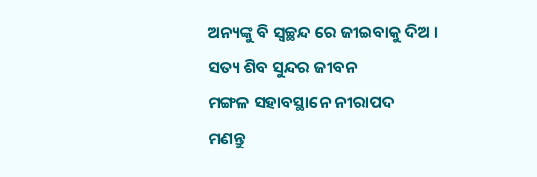ଅନ୍ୟଙ୍କୁ ବି ସ୍ୱଚ୍ଛନ୍ଦ ରେ ଜୀଇବାକୁ ଦିଅ ।
ସତ୍ୟ ଶିବ ସୁନ୍ଦର ଜୀବନ
ମଙ୍ଗଳ ସହାବସ୍ଥାନେ ନୀରାପଦ
ମଣନ୍ତୁ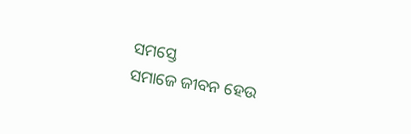ସମସ୍ତେ
ସମାଜେ ଜୀବନ ହେଉ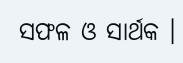ସଫଳ ଓ ସାର୍ଥକ ।